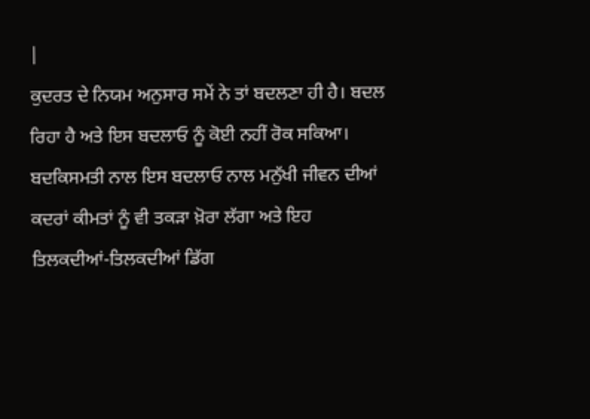|
ਕੁਦਰਤ ਦੇ ਨਿਯਮ ਅਨੁਸਾਰ ਸਮੇਂ ਨੇ ਤਾਂ ਬਦਲਣਾ ਹੀ ਹੈ। ਬਦਲ ਰਿਹਾ ਹੈ ਅਤੇ ਇਸ ਬਦਲਾਓ ਨੂੰ ਕੋਈ ਨਹੀਂ ਰੋਕ ਸਕਿਆ। ਬਦਕਿਸਮਤੀ ਨਾਲ ਇਸ ਬਦਲਾਓ ਨਾਲ ਮਨੁੱਖੀ ਜੀਵਨ ਦੀਆਂ ਕਦਰਾਂ ਕੀਮਤਾਂ ਨੂੰ ਵੀ ਤਕੜਾ ਖ਼ੋਰਾ ਲੱਗਾ ਅਤੇ ਇਹ ਤਿਲਕਦੀਆਂ-ਤਿਲਕਦੀਆਂ ਡਿੱਗ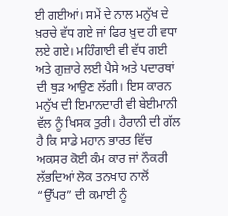ਈ ਗਈਆਂ। ਸਮੇਂ ਦੇ ਨਾਲ ਮਨੁੱਖ ਦੇ ਖ਼ਰਚੇ ਵੱਧ ਗਏ ਜਾਂ ਫਿਰ ਖ਼ੁਦ ਹੀ ਵਧਾ ਲਏ ਗਏ। ਮਹਿੰਗਾਈ ਵੀ ਵੱਧ ਗਈ ਅਤੇ ਗੁਜ਼ਾਰੇ ਲਈ ਪੈਸੇ ਅਤੇ ਪਦਾਰਥਾਂ ਦੀ ਥੁੜ ਆਉਣ ਲੱਗੀ। ਇਸ ਕਾਰਨ ਮਨੁੱਖ ਦੀ ਇਮਾਨਦਾਰੀ ਵੀ ਬੇਈਮਾਨੀ ਵੱਲ ਨੂੰ ਖਿਸਕ ਤੁਰੀ। ਹੈਰਾਨੀ ਦੀ ਗੱਲ ਹੈ ਕਿ ਸਾਡੇ ਮਹਾਨ ਭਾਰਤ ਵਿੱਚ ਅਕਸਰ ਕੋਈ ਕੰਮ ਕਾਰ ਜਾਂ ਨੌਕਰੀ ਲੱਭਦਿਆਂ ਲੋਕ ਤਨਖਾਹ ਨਾਲੋਂ “ਉੱਪਰ” ਦੀ ਕਮਾਈ ਨੂੰ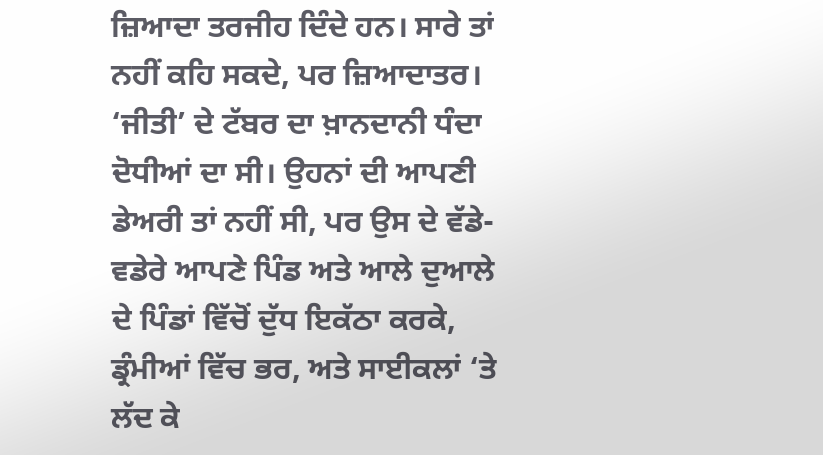ਜ਼ਿਆਦਾ ਤਰਜੀਹ ਦਿੰਦੇ ਹਨ। ਸਾਰੇ ਤਾਂ ਨਹੀਂ ਕਹਿ ਸਕਦੇ, ਪਰ ਜ਼ਿਆਦਾਤਰ। ‘ਜੀਤੀ’ ਦੇ ਟੱਬਰ ਦਾ ਖ਼ਾਨਦਾਨੀ ਧੰਦਾ ਦੋਧੀਆਂ ਦਾ ਸੀ। ਉਹਨਾਂ ਦੀ ਆਪਣੀ ਡੇਅਰੀ ਤਾਂ ਨਹੀਂ ਸੀ, ਪਰ ਉਸ ਦੇ ਵੱਡੇ-ਵਡੇਰੇ ਆਪਣੇ ਪਿੰਡ ਅਤੇ ਆਲੇ ਦੁਆਲੇ ਦੇ ਪਿੰਡਾਂ ਵਿੱਚੋਂ ਦੁੱਧ ਇਕੱਠਾ ਕਰਕੇ, ਡ੍ਰੰਮੀਆਂ ਵਿੱਚ ਭਰ, ਅਤੇ ਸਾਈਕਲਾਂ ‘ਤੇ ਲੱਦ ਕੇ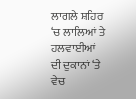ਲਾਗਲੇ ਸ਼ਹਿਰ ‘ਚ ਲਾਲਿਆਂ ਤੇ ਹਲਵਾਈਆਂ ਦੀ ਦੁਕਾਨਾਂ ‘ਤੇ ਵੇਚ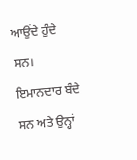ਆਉਂਦੇ ਹੁੰਦੇ ਸਨ। ਇਮਾਨਦਾਰ ਬੰਦੇ ਸਨ ਅਤੇ ਉਨ੍ਹਾਂ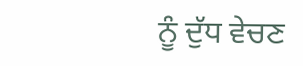ਨੂੰ ਦੁੱਧ ਵੇਚਣ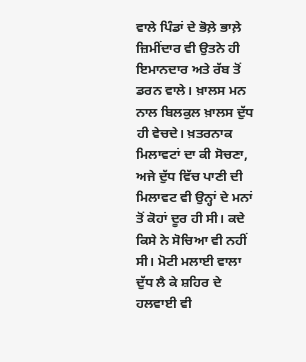ਵਾਲੇ ਪਿੰਡਾਂ ਦੇ ਭੋਲ਼ੇ ਭਾਲ਼ੇ ਜ਼ਿਮੀਂਦਾਰ ਵੀ ਉਤਨੇ ਹੀ ਇਮਾਨਦਾਰ ਅਤੇ ਰੱਬ ਤੋਂ ਡਰਨ ਵਾਲੇ। ਖ਼ਾਲਸ ਮਨ ਨਾਲ ਬਿਲਕੁਲ ਖ਼ਾਲਸ ਦੁੱਧ ਹੀ ਵੇਚਦੇ। ਖ਼ਤਰਨਾਕ ਮਿਲਾਵਟਾਂ ਦਾ ਕੀ ਸੋਚਣਾ, ਅਜੇ ਦੁੱਧ ਵਿੱਚ ਪਾਣੀ ਦੀ ਮਿਲਾਵਟ ਵੀ ਉਨ੍ਹਾਂ ਦੇ ਮਨਾਂ ਤੋਂ ਕੋਹਾਂ ਦੂਰ ਹੀ ਸੀ। ਕਦੇ ਕਿਸੇ ਨੇ ਸੋਚਿਆ ਵੀ ਨਹੀਂ ਸੀ। ਮੋਟੀ ਮਲਾਈ ਵਾਲਾ ਦੁੱਧ ਲੈ ਕੇ ਸ਼ਹਿਰ ਦੇ ਹਲਵਾਈ ਵੀ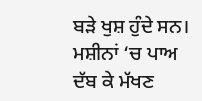ਬੜੇ ਖੁਸ਼ ਹੁੰਦੇ ਸਨ। ਮਸ਼ੀਨਾਂ ‘ਚ ਪਾਅ ਦੱਬ ਕੇ ਮੱਖਣ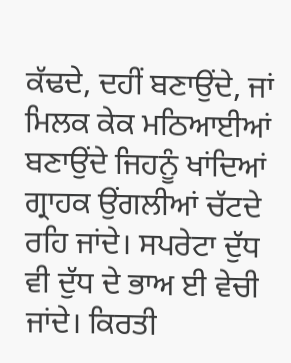ਕੱਢਦੇ, ਦਹੀਂ ਬਣਾਉਂਦੇ, ਜਾਂ ਮਿਲਕ ਕੇਕ ਮਠਿਆਈਆਂ ਬਣਾਉਂਦੇ ਜਿਹਨੂੰ ਖਾਂਦਿਆਂ ਗ੍ਰਾਹਕ ਉਂਗਲੀਆਂ ਚੱਟਦੇ ਰਹਿ ਜਾਂਦੇ। ਸਪਰੇਟਾ ਦੁੱਧ ਵੀ ਦੁੱਧ ਦੇ ਭਾਅ ਈ ਵੇਚੀ ਜਾਂਦੇ। ਕਿਰਤੀ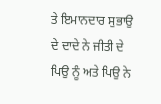ਤੇ ਇਮਾਨਦਾਰ ਸੁਭਾਉ ਦੇ ਦਾਦੇ ਨੇ ਜੀਤੀ ਦੇ ਪਿਉ ਨੂੰ ਅਤੇ ਪਿਉ ਨੇ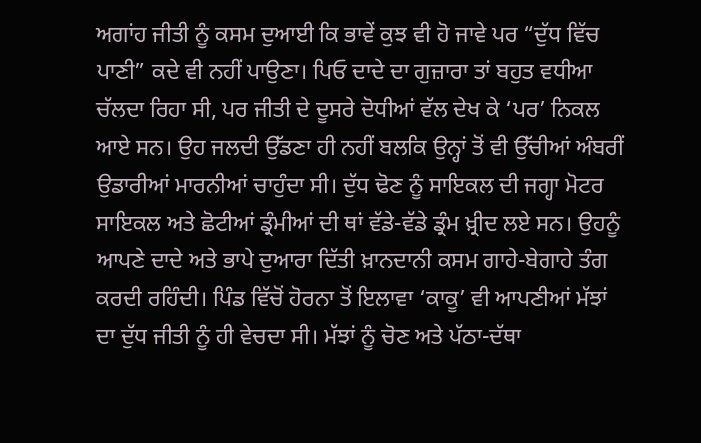ਅਗਾਂਹ ਜੀਤੀ ਨੂੰ ਕਸਮ ਦੁਆਈ ਕਿ ਭਾਵੇਂ ਕੁਝ ਵੀ ਹੋ ਜਾਵੇ ਪਰ “ਦੁੱਧ ਵਿੱਚ ਪਾਣੀ” ਕਦੇ ਵੀ ਨਹੀਂ ਪਾਉਣਾ। ਪਿਓ ਦਾਦੇ ਦਾ ਗੁਜ਼ਾਰਾ ਤਾਂ ਬਹੁਤ ਵਧੀਆ ਚੱਲਦਾ ਰਿਹਾ ਸੀ, ਪਰ ਜੀਤੀ ਦੇ ਦੂਸਰੇ ਦੋਧੀਆਂ ਵੱਲ ਦੇਖ ਕੇ ‘ਪਰ’ ਨਿਕਲ ਆਏ ਸਨ। ਉਹ ਜਲਦੀ ਉੱਡਣਾ ਹੀ ਨਹੀਂ ਬਲਕਿ ਉਨ੍ਹਾਂ ਤੋਂ ਵੀ ਉੱਚੀਆਂ ਅੰਬਰੀਂ ਉਡਾਰੀਆਂ ਮਾਰਨੀਆਂ ਚਾਹੁੰਦਾ ਸੀ। ਦੁੱਧ ਢੋਣ ਨੂੰ ਸਾਇਕਲ ਦੀ ਜਗ੍ਹਾ ਮੋਟਰ ਸਾਇਕਲ ਅਤੇ ਛੋਟੀਆਂ ਡ੍ਰੰਮੀਆਂ ਦੀ ਥਾਂ ਵੱਡੇ-ਵੱਡੇ ਡ੍ਰੰਮ ਖ਼੍ਰੀਦ ਲਏ ਸਨ। ਉਹਨੂੰ ਆਪਣੇ ਦਾਦੇ ਅਤੇ ਭਾਪੇ ਦੁਆਰਾ ਦਿੱਤੀ ਖ਼ਾਨਦਾਨੀ ਕਸਮ ਗਾਹੇ-ਬੇਗਾਹੇ ਤੰਗ ਕਰਦੀ ਰਹਿੰਦੀ। ਪਿੰਡ ਵਿੱਚੋਂ ਹੋਰਨਾ ਤੋਂ ਇਲਾਵਾ ‘ਕਾਕੂ’ ਵੀ ਆਪਣੀਆਂ ਮੱਝਾਂ ਦਾ ਦੁੱਧ ਜੀਤੀ ਨੂੰ ਹੀ ਵੇਚਦਾ ਸੀ। ਮੱਝਾਂ ਨੂੰ ਚੋਣ ਅਤੇ ਪੱਠਾ-ਦੱਥਾ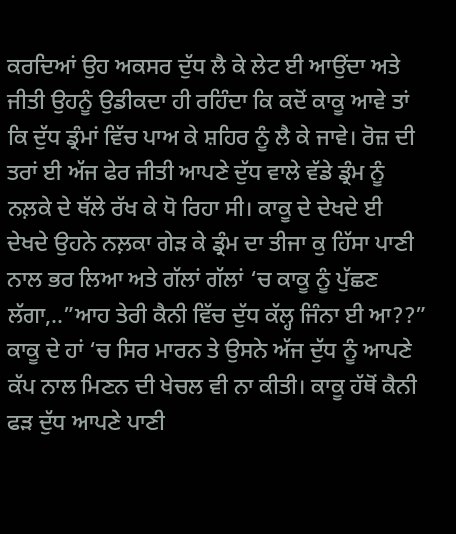ਕਰਦਿਆਂ ਉਹ ਅਕਸਰ ਦੁੱਧ ਲੈ ਕੇ ਲੇਟ ਈ ਆਉਂਦਾ ਅਤੇ ਜੀਤੀ ਉਹਨੂੰ ਉਡੀਕਦਾ ਹੀ ਰਹਿੰਦਾ ਕਿ ਕਦੋਂ ਕਾਕੂ ਆਵੇ ਤਾਂ ਕਿ ਦੁੱਧ ਡ੍ਰੰਮਾਂ ਵਿੱਚ ਪਾਅ ਕੇ ਸ਼ਹਿਰ ਨੂੰ ਲੈ ਕੇ ਜਾਵੇ। ਰੋਜ਼ ਦੀ ਤਰਾਂ ਈ ਅੱਜ ਫੇਰ ਜੀਤੀ ਆਪਣੇ ਦੁੱਧ ਵਾਲੇ ਵੱਡੇ ਡ੍ਰੰਮ ਨੂੰ ਨਲ਼ਕੇ ਦੇ ਥੱਲੇ ਰੱਖ ਕੇ ਧੋ ਰਿਹਾ ਸੀ। ਕਾਕੂ ਦੇ ਦੇਖਦੇ ਈ ਦੇਖਦੇ ਉਹਨੇ ਨਲ਼ਕਾ ਗੇੜ ਕੇ ਡ੍ਰੰਮ ਦਾ ਤੀਜਾ ਕੁ ਹਿੱਸਾ ਪਾਣੀ ਨਾਲ ਭਰ ਲਿਆ ਅਤੇ ਗੱਲਾਂ ਗੱਲਾਂ ‘ਚ ਕਾਕੂ ਨੂੰ ਪੁੱਛਣ ਲੱਗਾ,..”ਆਹ ਤੇਰੀ ਕੈਨੀ ਵਿੱਚ ਦੁੱਧ ਕੱਲ੍ਹ ਜਿੰਨਾ ਈ ਆ??” ਕਾਕੂ ਦੇ ਹਾਂ ‘ਚ ਸਿਰ ਮਾਰਨ ਤੇ ਉਸਨੇ ਅੱਜ ਦੁੱਧ ਨੂੰ ਆਪਣੇ ਕੱਪ ਨਾਲ ਮਿਣਨ ਦੀ ਖੇਚਲ ਵੀ ਨਾ ਕੀਤੀ। ਕਾਕੂ ਹੱਥੋਂ ਕੈਨੀ ਫੜ ਦੁੱਧ ਆਪਣੇ ਪਾਣੀ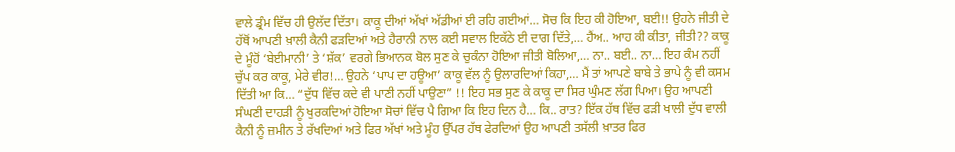ਵਾਲੇ ਡ੍ਰੰਮ ਵਿੱਚ ਹੀ ਉਲੱਦ ਦਿੱਤਾ। ਕਾਕੂ ਦੀਆਂ ਅੱਖਾਂ ਅੱਡੀਆਂ ਈ ਰਹਿ ਗਈਆਂ… ਸੋਚ ਕਿ ਇਹ ਕੀ ਹੋਇਆ, ਬਈ!! ਉਹਨੇ ਜੀਤੀ ਦੇ ਹੱਥੋਂ ਆਪਣੀ ਖ਼ਾਲੀ ਕੈਨੀ ਫੜਦਿਆਂ ਅਤੇ ਹੈਰਾਨੀ ਨਾਲ ਕਈ ਸਵਾਲ ਇਕੱਠੇ ਈ ਦਾਗ ਦਿੱਤੇ,… ਹੈਂਅ.. ਆਹ ਕੀ ਕੀਤਾ, ਜੀਤੀ?? ਕਾਕੂ ਦੇ ਮੂੰਹੋਂ ‘ਬੇਈਮਾਨੀ’ ਤੇ ‘ਸ਼ੱਕ’ ਵਰਗੇ ਭਿਆਨਕ ਬੋਲ ਸੁਣ ਕੇ ਚੁਕੰਨਾ ਹੋਇਆ ਜੀਤੀ ਬੋਲਿਆ,… ਨਾ.. ਬਈ.. ਨਾ… ਇਹ ਕੰਮ ਨਹੀਂ ਚੁੱਪ ਕਰ ਕਾਕੂ, ਮੇਰੇ ਵੀਰ!… ਉਹਨੇ ‘ਪਾਪ ਦਾ ਹਊਆ’ ਕਾਕੂ ਵੱਲ ਨੂੰ ਉਲਾਰਦਿਆਂ ਕਿਹਾ,… ਮੈਂ ਤਾਂ ਆਪਣੇ ਬਾਬੇ ਤੇ ਭਾਪੇ ਨੂੰ ਵੀ ਕਸਮ ਦਿੱਤੀ ਆ ਕਿ… “ਦੁੱਧ ਵਿੱਚ ਕਦੇ ਵੀ ਪਾਣੀ ਨਹੀਂ ਪਾਉਣਾ” !! ਇਹ ਸਭ ਸੁਣ ਕੇ ਕਾਕੂ ਦਾ ਸਿਰ ਘੁੰਮਣ ਲੱਗ ਪਿਆ। ਉਹ ਆਪਣੀ ਸੰਘਣੀ ਦਾਹੜੀ ਨੂੰ ਖੁਰਕਦਿਆਂ ਹੋਇਆ ਸੋਚਾਂ ਵਿੱਚ ਪੈ ਗਿਆ ਕਿ ਇਹ ਦਿਨ ਹੈ… ਕਿ.. ਰਾਤ? ਇੱਕ ਹੱਥ ਵਿੱਚ ਫੜੀ ਖਾਲੀ ਦੁੱਧ ਵਾਲੀ ਕੈਨੀ ਨੂੰ ਜ਼ਮੀਨ ਤੇ ਰੱਖਦਿਆਂ ਅਤੇ ਫਿਰ ਅੱਖਾਂ ਅਤੇ ਮੂੰਹ ਉੱਪਰ ਹੱਥ ਫੇਰਦਿਆਂ ਉਹ ਆਪਣੀ ਤਸੱਲੀ ਖ਼ਾਤਰ ਫਿਰ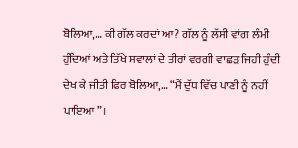ਬੋਲਿਆ,… ਕੀ ਗੱਲ ਕਰਦਾਂ ਆ? ਗੱਲ ਨੂੰ ਲੱਸੀ ਵਾਂਗ ਲੰਮੀ ਹੁੰਦਿਆਂ ਅਤੇ ਤਿੱਖੇ ਸਵਾਲਾਂ ਦੇ ਤੀਰਾਂ ਵਰਗੀ ਵਾਛੜ ਜਿਹੀ ਹੁੰਦੀ ਦੇਖ ਕੇ ਜੀਤੀ ਫਿਰ ਬੋਲਿਆ,… “ਮੈਂ ਦੁੱਧ ਵਿੱਚ ਪਾਣੀ ਨੂੰ ਨਹੀਂ ਪਾਇਆ”।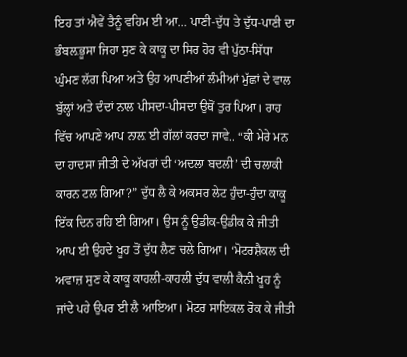ਇਹ ਤਾਂ ਐਵੇਂ ਤੈਨੂੰ ਵਹਿਮ ਈ ਆ… ਪਾਣੀ-ਦੁੱਧ ਤੇ ਦੁੱਧ-ਪਾਣੀ ਦਾ ਭੰਬਲ਼ਭੂਸਾ ਜਿਹਾ ਸੁਣ ਕੇ ਕਾਕੂ ਦਾ ਸਿਰ ਹੋਰ ਵੀ ਪੁੱਠਾ-ਸਿੱਧਾ ਘੁੰਮਣ ਲੱਗ ਪਿਆ ਅਤੇ ਉਹ ਆਪਣੀਆਂ ਲੰਮੀਆਂ ਮੁੱਛਾਂ ਦੇ ਵਾਲ ਬੁੱਲ੍ਹਾਂ ਅਤੇ ਦੰਦਾਂ ਨਾਲ ਪੀਸਦਾ-ਪੀਸਦਾ ਉਥੋਂ ਤੁਰ ਪਿਆ। ਰਾਹ ਵਿੱਚ ਆਪਣੇ ਆਪ ਨਾਲ਼ ਈ ਗੱਲਾਂ ਕਰਦਾ ਜਾਵੇ.. “ਕੀ ਮੇਰੇ ਮਨ ਦਾ ਹਾਦਸਾ ਜੀਤੀ ਦੇ ਅੱਖਰਾਂ ਦੀ ‘ਅਦਲਾ ਬਦਲੀ’ ਦੀ ਚਲਾਕੀ ਕਾਰਨ ਟਲ ਗਿਆ?” ਦੁੱਧ ਲੈ ਕੇ ਅਕਸਰ ਲੇਟ ਹੁੰਦਾ-ਹੁੰਦਾ ਕਾਕੂ ਇੱਕ ਦਿਨ ਰਹਿ ਈ ਗਿਆ। ਉਸ ਨੂੰ ਉਡੀਕ-ਉਡੀਕ ਕੇ ਜੀਤੀ ਆਪ ਈ ਉਹਦੇ ਖੂਹ ਤੋਂ ਦੁੱਧ ਲੈਣ ਚਲੇ ਗਿਆ। ‘ਮੋਟਰਸ਼ੈਕਲ ਦੀ ਅਵਾਜ਼ ਸੁਣ ਕੇ ਕਾਕੂ ਕਾਹਲੀ-ਕਾਹਲੀ ਦੁੱਧ ਵਾਲੀ ਕੈਨੀ ਖੂਹ ਨੂੰ ਜਾਂਦੇ ਪਹੇ ਉਪਰ ਈ ਲੈ ਆਇਆ। ਮੋਟਰ ਸਾਇਕਲ ਰੋਕ ਕੇ ਜੀਤੀ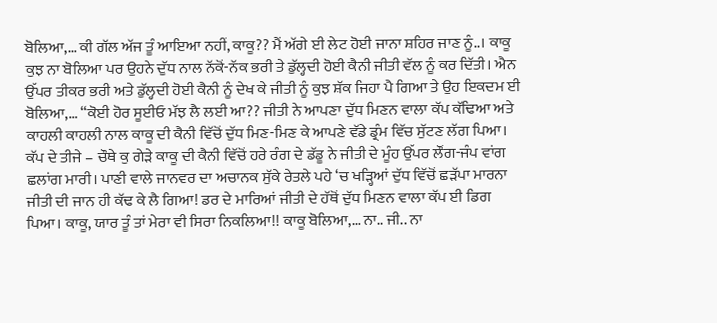ਬੋਲਿਆ,… ਕੀ ਗੱਲ ਅੱਜ ਤੂੰ ਆਇਆ ਨਹੀਂ, ਕਾਕੂ?? ਮੈਂ ਅੱਗੇ ਈ ਲੇਟ ਹੋਈ ਜਾਨਾ ਸ਼ਹਿਰ ਜਾਣ ਨੂੰ..। ਕਾਕੂ ਕੁਝ ਨਾ ਬੋਲਿਆ ਪਰ ਉਹਨੇ ਦੁੱਧ ਨਾਲ ਨੱਕੋਂ-ਨੱਕ ਭਰੀ ਤੇ ਡੁੱਲ੍ਹਦੀ ਹੋਈ ਕੈਨੀ ਜੀਤੀ ਵੱਲ ਨੂੰ ਕਰ ਦਿੱਤੀ। ਐਨ ਉੱਪਰ ਤੀਕਰ ਭਰੀ ਅਤੇ ਡੁੱਲ੍ਹਦੀ ਹੋਈ ਕੈਨੀ ਨੂੰ ਦੇਖ ਕੇ ਜੀਤੀ ਨੂੰ ਕੁਝ ਸ਼ੱਕ ਜਿਹਾ ਪੈ ਗਿਆ ਤੇ ਉਹ ਇਕਦਮ ਈ ਬੋਲਿਆ,… “ਕੋਈ ਹੋਰ ਸੂਈਓ ਮੱਝ ਲੈ ਲਈ ਆ?? ਜੀਤੀ ਨੇ ਆਪਣਾ ਦੁੱਧ ਮਿਣਨ ਵਾਲਾ ਕੱਪ ਕੱਢਿਆ ਅਤੇ ਕਾਹਲੀ ਕਾਹਲੀ ਨਾਲ ਕਾਕੂ ਦੀ ਕੈਨੀ ਵਿੱਚੋਂ ਦੁੱਧ ਮਿਣ-ਮਿਣ ਕੇ ਆਪਣੇ ਵੱਡੇ ਡ੍ਰੰਮ ਵਿੱਚ ਸੁੱਟਣ ਲੱਗ ਪਿਆ। ਕੱਪ ਦੇ ਤੀਜੇ – ਚੌਥੇ ਕੁ ਗੇੜੇ ਕਾਕੂ ਦੀ ਕੈਨੀ ਵਿੱਚੋਂ ਹਰੇ ਰੰਗ ਦੇ ਡੱਡੂ ਨੇ ਜੀਤੀ ਦੇ ਮੂੰਹ ਉੱਪਰ ਲੌਂਗ-ਜੰਪ ਵਾਂਗ ਛਲਾਂਗ ਮਾਰੀ। ਪਾਣੀ ਵਾਲੇ ਜਾਨਵਰ ਦਾ ਅਚਾਨਕ ਸੁੱਕੇ ਰੇਤਲੇ ਪਹੇ ‘ਚ ਖੜ੍ਹਿਆਂ ਦੁੱਧ ਵਿੱਚੋਂ ਛੜੱਪਾ ਮਾਰਨਾ ਜੀਤੀ ਦੀ ਜਾਨ ਹੀ ਕੱਢ ਕੇ ਲੈ ਗਿਆ! ਡਰ ਦੇ ਮਾਰਿਆਂ ਜੀਤੀ ਦੇ ਹੱਥੋਂ ਦੁੱਧ ਮਿਣਨ ਵਾਲਾ ਕੱਪ ਈ ਡਿਗ ਪਿਆ। ਕਾਕੂ, ਯਾਰ ਤੂੰ ਤਾਂ ਮੇਰਾ ਵੀ ਸਿਰਾ ਨਿਕਲਿਆ!! ਕਾਕੂ ਬੋਲਿਆ,… ਨਾ.. ਜੀ.. ਨਾ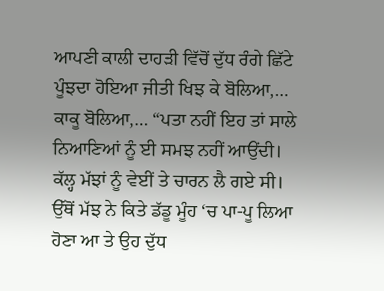ਆਪਣੀ ਕਾਲੀ ਦਾਹੜੀ ਵਿੱਚੋਂ ਦੁੱਧ ਰੰਗੇ ਛਿੱਟੇ ਪੂੰਝਦਾ ਹੋਇਆ ਜੀਤੀ ਖਿਝ ਕੇ ਬੋਲਿਆ,… ਕਾਕੂ ਬੋਲਿਆ,… “ਪਤਾ ਨਹੀਂ ਇਹ ਤਾਂ ਸਾਲੇ ਨਿਆਣਿਆਂ ਨੂੰ ਈ ਸਮਝ ਨਹੀਂ ਆਉਂਦੀ। ਕੱਲ੍ਹ ਮੱਝਾਂ ਨੂੰ ਵੇਈਂ ਤੇ ਚਾਰਨ ਲੈ ਗਏ ਸੀ। ਉੱਥੋਂ ਮੱਝ ਨੇ ਕਿਤੇ ਡੱਡੂ ਮੂੰਹ ‘ਚ ਪਾ-ਪੂ ਲਿਆ ਹੋਣਾ ਆ ਤੇ ਉਹ ਦੁੱਧ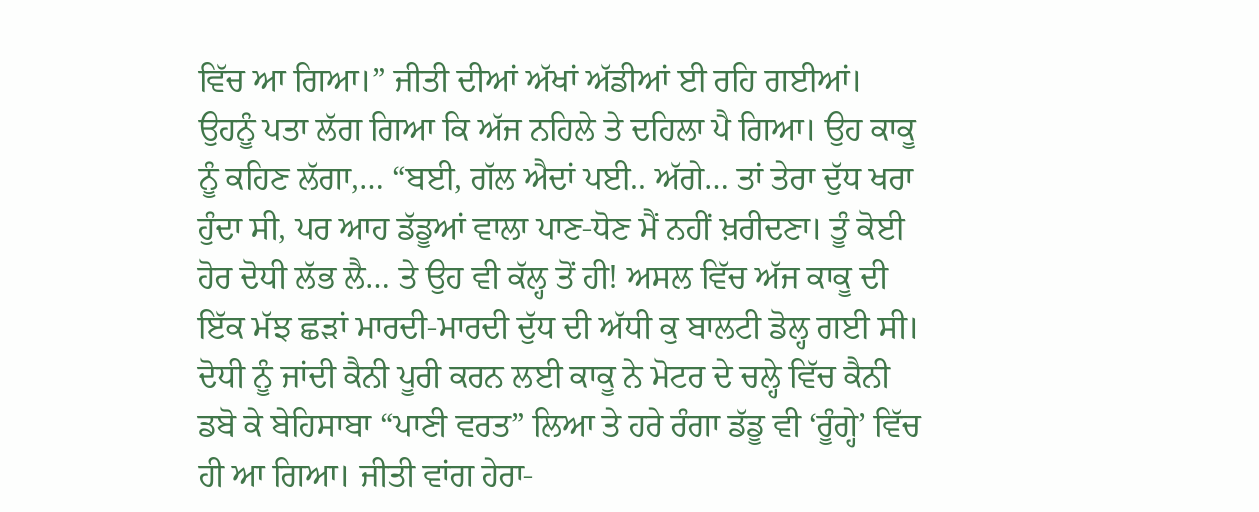ਵਿੱਚ ਆ ਗਿਆ।” ਜੀਤੀ ਦੀਆਂ ਅੱਖਾਂ ਅੱਡੀਆਂ ਈ ਰਹਿ ਗਈਆਂ। ਉਹਨੂੰ ਪਤਾ ਲੱਗ ਗਿਆ ਕਿ ਅੱਜ ਨਹਿਲੇ ਤੇ ਦਹਿਲਾ ਪੈ ਗਿਆ। ਉਹ ਕਾਕੂ ਨੂੰ ਕਹਿਣ ਲੱਗਾ,… “ਬਈ, ਗੱਲ ਐਦਾਂ ਪਈ.. ਅੱਗੇ… ਤਾਂ ਤੇਰਾ ਦੁੱਧ ਖਰਾ ਹੁੰਦਾ ਸੀ, ਪਰ ਆਹ ਡੱਡੂਆਂ ਵਾਲਾ ਪਾਣ-ਧੋਣ ਮੈਂ ਨਹੀਂ ਖ਼ਰੀਦਣਾ। ਤੂੰ ਕੋਈ ਹੋਰ ਦੋਧੀ ਲੱਭ ਲੈ… ਤੇ ਉਹ ਵੀ ਕੱਲ੍ਹ ਤੋਂ ਹੀ! ਅਸਲ ਵਿੱਚ ਅੱਜ ਕਾਕੂ ਦੀ ਇੱਕ ਮੱਝ ਛੜਾਂ ਮਾਰਦੀ-ਮਾਰਦੀ ਦੁੱਧ ਦੀ ਅੱਧੀ ਕੁ ਬਾਲਟੀ ਡੋਲ੍ਹ ਗਈ ਸੀ। ਦੋਧੀ ਨੂੰ ਜਾਂਦੀ ਕੈਨੀ ਪੂਰੀ ਕਰਨ ਲਈ ਕਾਕੂ ਨੇ ਮੋਟਰ ਦੇ ਚਲ੍ਹੇ ਵਿੱਚ ਕੈਨੀ ਡਬੋ ਕੇ ਬੇਹਿਸਾਬਾ “ਪਾਣੀ ਵਰਤ” ਲਿਆ ਤੇ ਹਰੇ ਰੰਗਾ ਡੱਡੂ ਵੀ ‘ਰੂੰਗ੍ਹੇ’ ਵਿੱਚ ਹੀ ਆ ਗਿਆ। ਜੀਤੀ ਵਾਂਗ ਹੇਰਾ-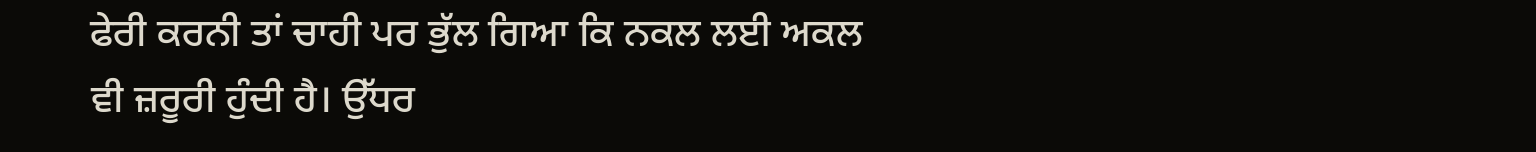ਫੇਰੀ ਕਰਨੀ ਤਾਂ ਚਾਹੀ ਪਰ ਭੁੱਲ ਗਿਆ ਕਿ ਨਕਲ ਲਈ ਅਕਲ ਵੀ ਜ਼ਰੂਰੀ ਹੁੰਦੀ ਹੈ। ਉੱਧਰ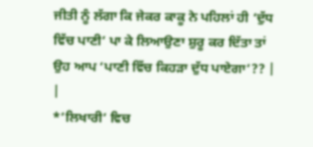ਜੀਤੀ ਨੂੰ ਲੱਗਾ ਕਿ ਜੇਕਰ ਕਾਕੂ ਨੇ ਪਹਿਲਾਂ ਹੀ ‘ਦੁੱਧ ਵਿੱਚ ਪਾਣੀ’ ਪਾ ਕੇ ਲਿਆਉਣਾ ਸ਼ੁਰੂ ਕਰ ਦਿੱਤਾ ਤਾਂ ਉਹ ਆਪ ‘ਪਾਣੀ ਵਿੱਚ ਕਿਹੜਾ ਦੁੱਧ ਪਾਏਗਾ’?? |
|
*’ਲਿਖਾਰੀ’ ਵਿਚ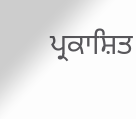ਪ੍ਰਕਾਸ਼ਿਤ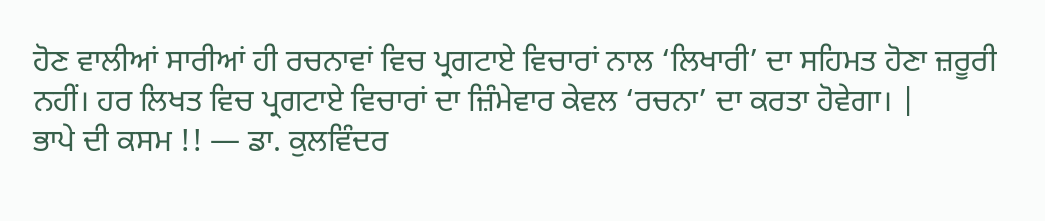ਹੋਣ ਵਾਲੀਆਂ ਸਾਰੀਆਂ ਹੀ ਰਚਨਾਵਾਂ ਵਿਚ ਪ੍ਰਗਟਾਏ ਵਿਚਾਰਾਂ ਨਾਲ ‘ਲਿਖਾਰੀ’ ਦਾ ਸਹਿਮਤ ਹੋਣਾ ਜ਼ਰੂਰੀ ਨਹੀਂ। ਹਰ ਲਿਖਤ ਵਿਚ ਪ੍ਰਗਟਾਏ ਵਿਚਾਰਾਂ ਦਾ ਜ਼ਿੰਮੇਵਾਰ ਕੇਵਲ ‘ਰਚਨਾ’ ਦਾ ਕਰਤਾ ਹੋਵੇਗਾ। |
ਭਾਪੇ ਦੀ ਕਸਮ !! — ਡਾ. ਕੁਲਵਿੰਦਰ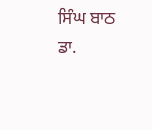ਸਿੰਘ ਬਾਠ
ਡਾ.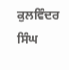ਕੁਲਵਿੰਦਰ ਸਿੰਘ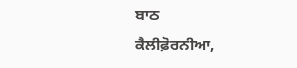ਬਾਠ
ਕੈਲੀਫ਼ੋਰਨੀਆ,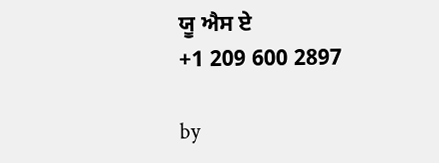ਯੂ ਐਸ ਏ
+1 209 600 2897

by